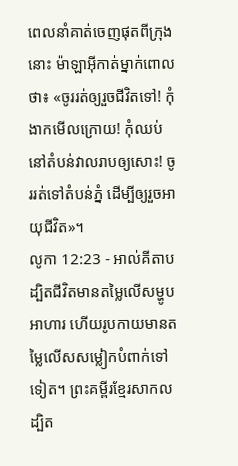ពេលនាំគាត់ចេញផុតពីក្រុងនោះ ម៉ាឡាអ៊ីកាត់ម្នាក់ពោលថា៖ «ចូររត់ឲ្យរួចជីវិតទៅ! កុំងាកមើលក្រោយ! កុំឈប់នៅតំបន់វាលរាបឲ្យសោះ! ចូររត់ទៅតំបន់ភ្នំ ដើម្បីឲ្យរួចអាយុជីវិត»។
លូកា 12:23 - អាល់គីតាប ដ្បិតជីវិតមានតម្លៃលើសម្ហូបអាហារ ហើយរូបកាយមានតម្លៃលើសសម្លៀកបំពាក់ទៅទៀត។ ព្រះគម្ពីរខ្មែរសាកល ដ្បិត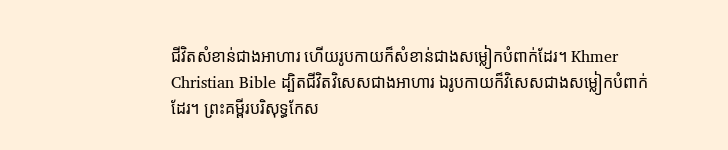ជីវិតសំខាន់ជាងអាហារ ហើយរូបកាយក៏សំខាន់ជាងសម្លៀកបំពាក់ដែរ។ Khmer Christian Bible ដ្បិតជីវិតវិសេសជាងអាហារ ឯរូបកាយក៏វិសេសជាងសម្លៀកបំពាក់ដែរ។ ព្រះគម្ពីរបរិសុទ្ធកែស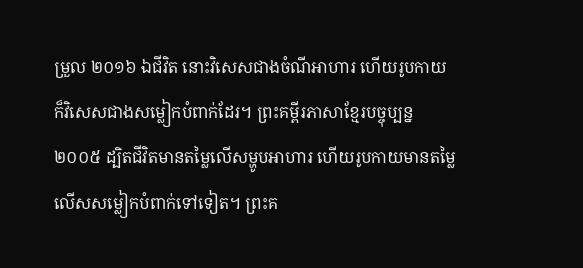ម្រួល ២០១៦ ឯជីវិត នោះវិសេសជាងចំណីអាហារ ហើយរូបកាយ ក៏វិសេសជាងសម្លៀកបំពាក់ដែរ។ ព្រះគម្ពីរភាសាខ្មែរបច្ចុប្បន្ន ២០០៥ ដ្បិតជីវិតមានតម្លៃលើសម្ហូបអាហារ ហើយរូបកាយមានតម្លៃលើសសម្លៀកបំពាក់ទៅទៀត។ ព្រះគ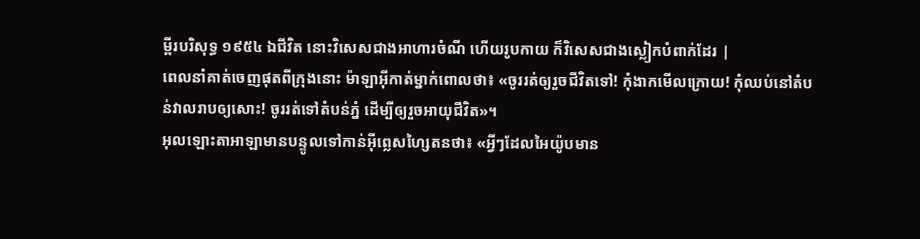ម្ពីរបរិសុទ្ធ ១៩៥៤ ឯជីវិត នោះវិសេសជាងអាហារចំណី ហើយរូបកាយ ក៏វិសេសជាងស្លៀកបំពាក់ដែរ |
ពេលនាំគាត់ចេញផុតពីក្រុងនោះ ម៉ាឡាអ៊ីកាត់ម្នាក់ពោលថា៖ «ចូររត់ឲ្យរួចជីវិតទៅ! កុំងាកមើលក្រោយ! កុំឈប់នៅតំបន់វាលរាបឲ្យសោះ! ចូររត់ទៅតំបន់ភ្នំ ដើម្បីឲ្យរួចអាយុជីវិត»។
អុលឡោះតាអាឡាមានបន្ទូលទៅកាន់អ៊ីព្លេសហ្សៃតនថា៖ «អ្វីៗដែលអៃយ៉ូបមាន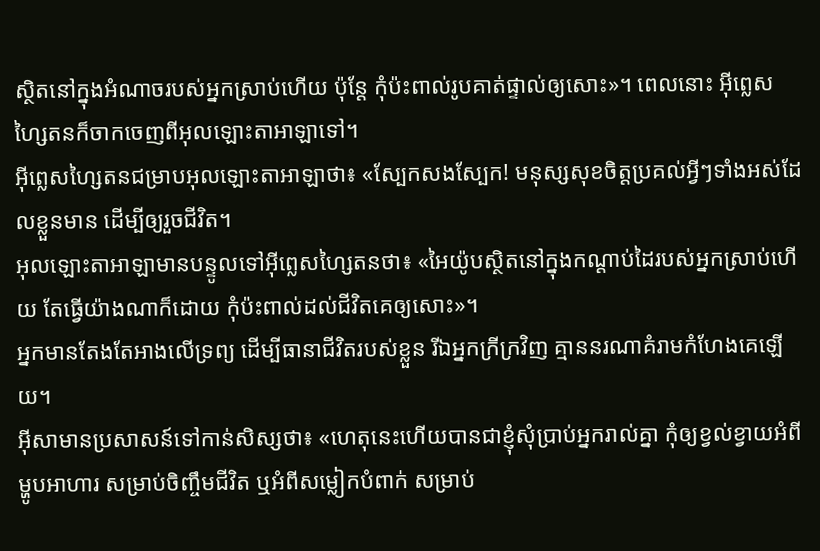ស្ថិតនៅក្នុងអំណាចរបស់អ្នកស្រាប់ហើយ ប៉ុន្តែ កុំប៉ះពាល់រូបគាត់ផ្ទាល់ឲ្យសោះ»។ ពេលនោះ អ៊ីព្លេសហ្សៃតនក៏ចាកចេញពីអុលឡោះតាអាឡាទៅ។
អ៊ីព្លេសហ្សៃតនជម្រាបអុលឡោះតាអាឡាថា៖ «ស្បែកសងស្បែក! មនុស្សសុខចិត្តប្រគល់អ្វីៗទាំងអស់ដែលខ្លួនមាន ដើម្បីឲ្យរួចជីវិត។
អុលឡោះតាអាឡាមានបន្ទូលទៅអ៊ីព្លេសហ្សៃតនថា៖ «អៃយ៉ូបស្ថិតនៅក្នុងកណ្ដាប់ដៃរបស់អ្នកស្រាប់ហើយ តែធ្វើយ៉ាងណាក៏ដោយ កុំប៉ះពាល់ដល់ជីវិតគេឲ្យសោះ»។
អ្នកមានតែងតែអាងលើទ្រព្យ ដើម្បីធានាជីវិតរបស់ខ្លួន រីឯអ្នកក្រីក្រវិញ គ្មាននរណាគំរាមកំហែងគេឡើយ។
អ៊ីសាមានប្រសាសន៍ទៅកាន់សិស្សថា៖ «ហេតុនេះហើយបានជាខ្ញុំសុំប្រាប់អ្នករាល់គ្នា កុំឲ្យខ្វល់ខ្វាយអំពីម្ហូបអាហារ សម្រាប់ចិញ្ចឹមជីវិត ឬអំពីសម្លៀកបំពាក់ សម្រាប់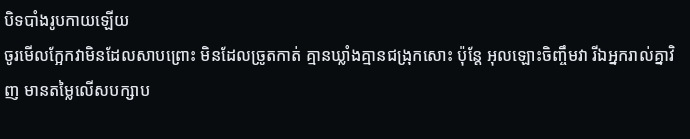បិទបាំងរូបកាយឡើយ
ចូរមើលក្អែកវាមិនដែលសាបព្រោះ មិនដែលច្រូតកាត់ គ្មានឃ្លាំងគ្មានជង្រុកសោះ ប៉ុន្តែ អុលឡោះចិញ្ចឹមវា រីឯអ្នករាល់គ្នាវិញ មានតម្លៃលើសបក្សាប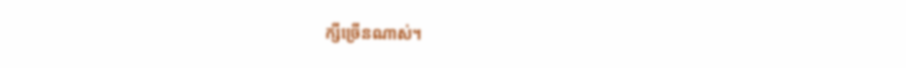ក្សីច្រើនណាស់។